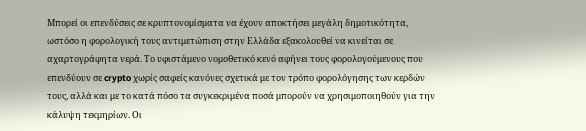Μπορεί οι επενδύσεις σε κρυπτονομίσματα να έχουν αποκτήσει μεγάλη δημοτικότητα, ωστόσο η φορολογική τους αντιμετώπιση στην Ελλάδα εξακολουθεί να κινείται σε αχαρτογράφητα νερά. Το υφιστάμενο νομοθετικό κενό αφήνει τους φορολογούμενους που επενδύουν σε crypto χωρίς σαφείς κανόνες σχετικά με τον τρόπο φορολόγησης των κερδών τους, αλλά και με το κατά πόσο τα συγκεκριμένα ποσά μπορούν να χρησιμοποιηθούν για την κάλυψη τεκμηρίων. Οι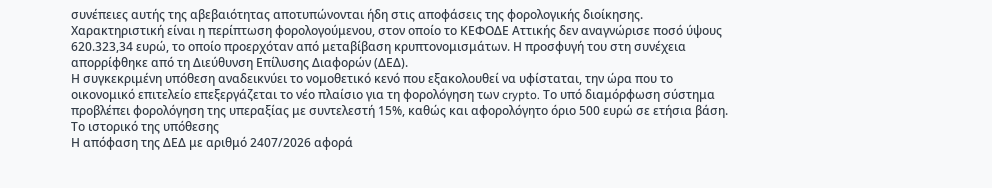συνέπειες αυτής της αβεβαιότητας αποτυπώνονται ήδη στις αποφάσεις της φορολογικής διοίκησης.
Χαρακτηριστική είναι η περίπτωση φορολογούμενου, στον οποίο το ΚΕΦΟΔΕ Αττικής δεν αναγνώρισε ποσό ύψους 620.323,34 ευρώ, το οποίο προερχόταν από μεταβίβαση κρυπτονομισμάτων. Η προσφυγή του στη συνέχεια απορρίφθηκε από τη Διεύθυνση Επίλυσης Διαφορών (ΔΕΔ).
Η συγκεκριμένη υπόθεση αναδεικνύει το νομοθετικό κενό που εξακολουθεί να υφίσταται, την ώρα που το οικονομικό επιτελείο επεξεργάζεται το νέο πλαίσιο για τη φορολόγηση των crypto. Το υπό διαμόρφωση σύστημα προβλέπει φορολόγηση της υπεραξίας με συντελεστή 15%, καθώς και αφορολόγητο όριο 500 ευρώ σε ετήσια βάση.
Το ιστορικό της υπόθεσης
Η απόφαση της ΔΕΔ με αριθμό 2407/2026 αφορά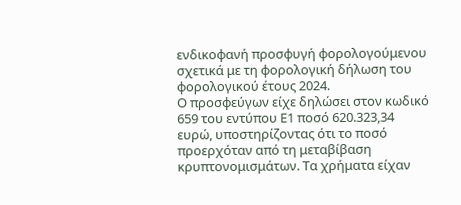ενδικοφανή προσφυγή φορολογούμενου σχετικά με τη φορολογική δήλωση του φορολογικού έτους 2024.
Ο προσφεύγων είχε δηλώσει στον κωδικό 659 του εντύπου Ε1 ποσό 620.323,34 ευρώ, υποστηρίζοντας ότι το ποσό προερχόταν από τη μεταβίβαση κρυπτονομισμάτων. Τα χρήματα είχαν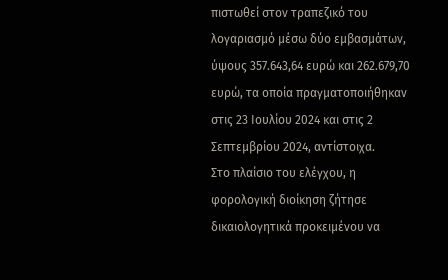πιστωθεί στον τραπεζικό του λογαριασμό μέσω δύο εμβασμάτων, ύψους 357.643,64 ευρώ και 262.679,70 ευρώ, τα οποία πραγματοποιήθηκαν στις 23 Ιουλίου 2024 και στις 2 Σεπτεμβρίου 2024, αντίστοιχα.
Στο πλαίσιο του ελέγχου, η φορολογική διοίκηση ζήτησε δικαιολογητικά προκειμένου να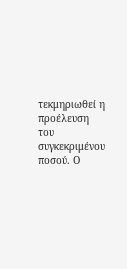τεκμηριωθεί η προέλευση του συγκεκριμένου ποσού. Ο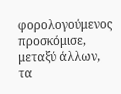φορολογούμενος προσκόμισε, μεταξύ άλλων, τα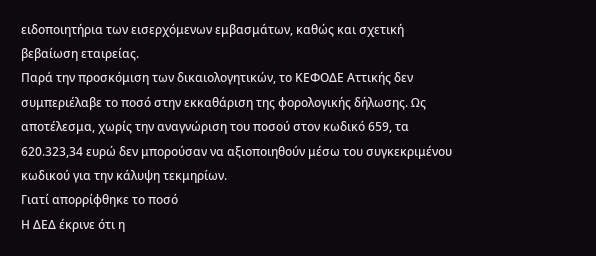ειδοποιητήρια των εισερχόμενων εμβασμάτων, καθώς και σχετική βεβαίωση εταιρείας.
Παρά την προσκόμιση των δικαιολογητικών, το ΚΕΦΟΔΕ Αττικής δεν συμπεριέλαβε το ποσό στην εκκαθάριση της φορολογικής δήλωσης. Ως αποτέλεσμα, χωρίς την αναγνώριση του ποσού στον κωδικό 659, τα 620.323,34 ευρώ δεν μπορούσαν να αξιοποιηθούν μέσω του συγκεκριμένου κωδικού για την κάλυψη τεκμηρίων.
Γιατί απορρίφθηκε το ποσό
Η ΔΕΔ έκρινε ότι η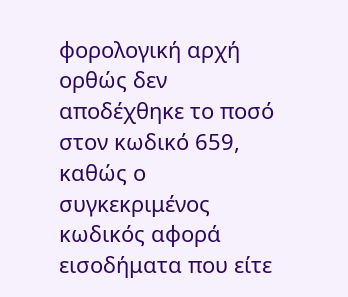φορολογική αρχή ορθώς δεν αποδέχθηκε το ποσό στον κωδικό 659, καθώς ο συγκεκριμένος κωδικός αφορά εισοδήματα που είτε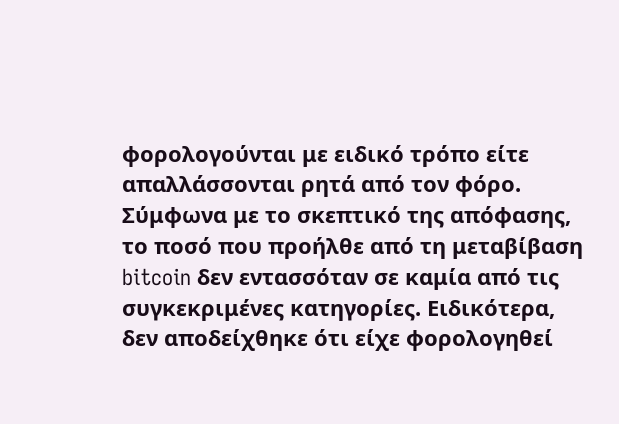φορολογούνται με ειδικό τρόπο είτε απαλλάσσονται ρητά από τον φόρο.
Σύμφωνα με το σκεπτικό της απόφασης, το ποσό που προήλθε από τη μεταβίβαση bitcoin δεν εντασσόταν σε καμία από τις συγκεκριμένες κατηγορίες. Ειδικότερα, δεν αποδείχθηκε ότι είχε φορολογηθεί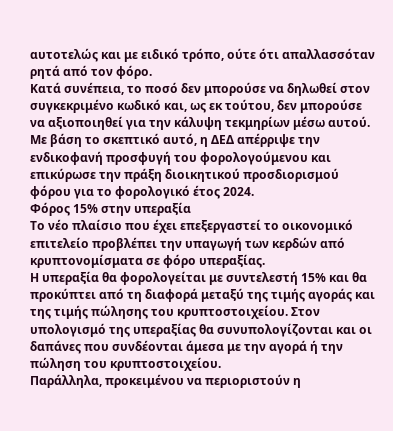αυτοτελώς και με ειδικό τρόπο, ούτε ότι απαλλασσόταν ρητά από τον φόρο.
Κατά συνέπεια, το ποσό δεν μπορούσε να δηλωθεί στον συγκεκριμένο κωδικό και, ως εκ τούτου, δεν μπορούσε να αξιοποιηθεί για την κάλυψη τεκμηρίων μέσω αυτού.
Με βάση το σκεπτικό αυτό, η ΔΕΔ απέρριψε την ενδικοφανή προσφυγή του φορολογούμενου και επικύρωσε την πράξη διοικητικού προσδιορισμού φόρου για το φορολογικό έτος 2024.
Φόρος 15% στην υπεραξία
Το νέο πλαίσιο που έχει επεξεργαστεί το οικονομικό επιτελείο προβλέπει την υπαγωγή των κερδών από κρυπτονομίσματα σε φόρο υπεραξίας.
Η υπεραξία θα φορολογείται με συντελεστή 15% και θα προκύπτει από τη διαφορά μεταξύ της τιμής αγοράς και της τιμής πώλησης του κρυπτοστοιχείου. Στον υπολογισμό της υπεραξίας θα συνυπολογίζονται και οι δαπάνες που συνδέονται άμεσα με την αγορά ή την πώληση του κρυπτοστοιχείου.
Παράλληλα, προκειμένου να περιοριστούν η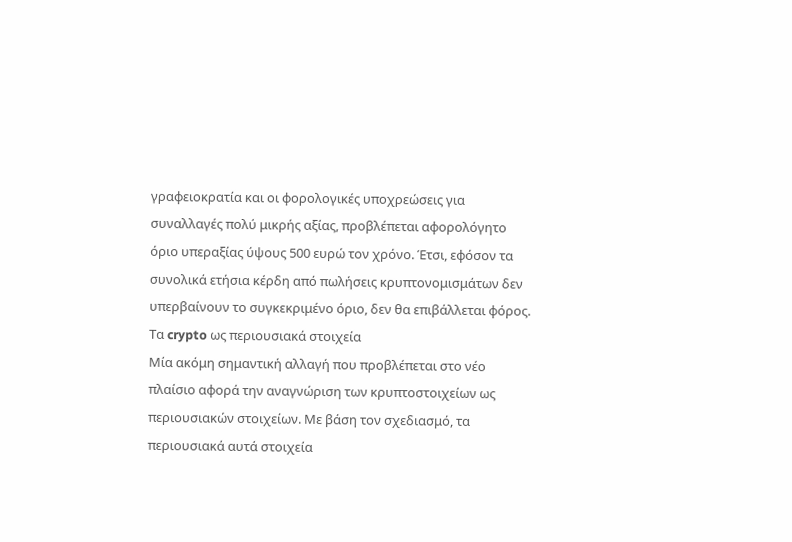γραφειοκρατία και οι φορολογικές υποχρεώσεις για συναλλαγές πολύ μικρής αξίας, προβλέπεται αφορολόγητο όριο υπεραξίας ύψους 500 ευρώ τον χρόνο. Έτσι, εφόσον τα συνολικά ετήσια κέρδη από πωλήσεις κρυπτονομισμάτων δεν υπερβαίνουν το συγκεκριμένο όριο, δεν θα επιβάλλεται φόρος.
Τα crypto ως περιουσιακά στοιχεία
Μία ακόμη σημαντική αλλαγή που προβλέπεται στο νέο πλαίσιο αφορά την αναγνώριση των κρυπτοστοιχείων ως περιουσιακών στοιχείων. Με βάση τον σχεδιασμό, τα περιουσιακά αυτά στοιχεία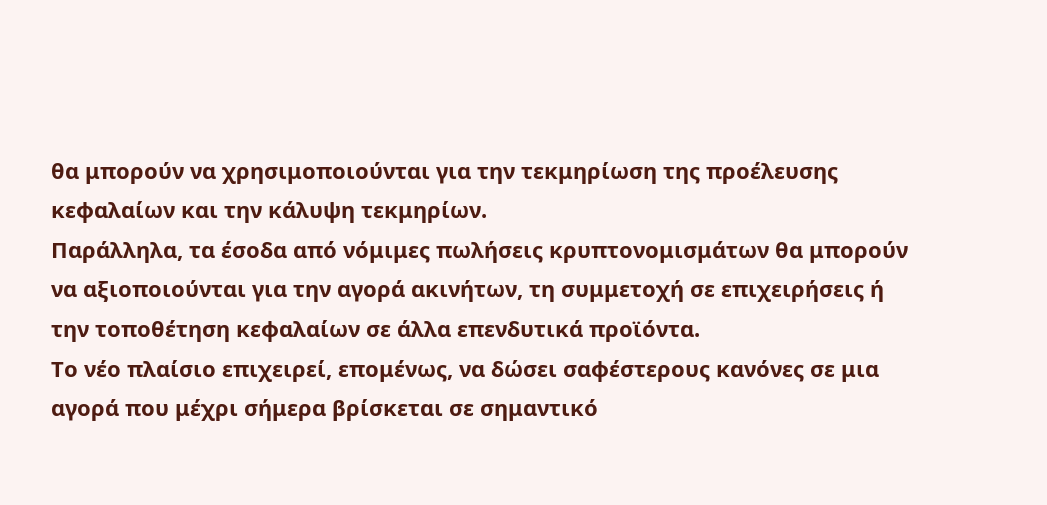θα μπορούν να χρησιμοποιούνται για την τεκμηρίωση της προέλευσης κεφαλαίων και την κάλυψη τεκμηρίων.
Παράλληλα, τα έσοδα από νόμιμες πωλήσεις κρυπτονομισμάτων θα μπορούν να αξιοποιούνται για την αγορά ακινήτων, τη συμμετοχή σε επιχειρήσεις ή την τοποθέτηση κεφαλαίων σε άλλα επενδυτικά προϊόντα.
Το νέο πλαίσιο επιχειρεί, επομένως, να δώσει σαφέστερους κανόνες σε μια αγορά που μέχρι σήμερα βρίσκεται σε σημαντικό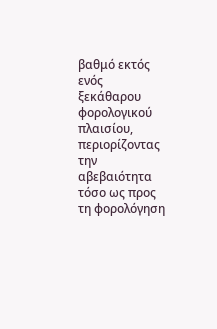βαθμό εκτός ενός ξεκάθαρου φορολογικού πλαισίου, περιορίζοντας την αβεβαιότητα τόσο ως προς τη φορολόγηση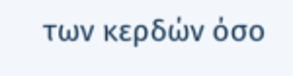των κερδών όσο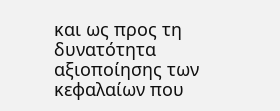και ως προς τη δυνατότητα αξιοποίησης των κεφαλαίων που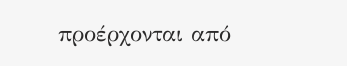προέρχονται από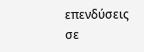επενδύσεις σε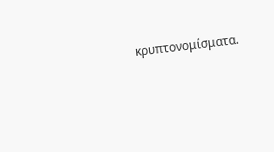κρυπτονομίσματα.